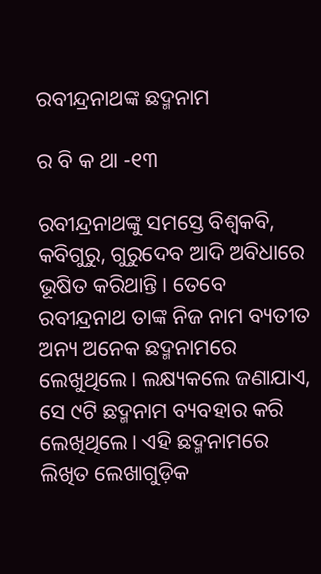ରବୀନ୍ଦ୍ରନାଥଙ୍କ ଛଦ୍ମନାମ

ର ବି କ ଥା -୧୩

ରବୀନ୍ଦ୍ରନାଥଙ୍କୁ ସମସ୍ତେ ବିଶ୍ବକବି, କବିଗୁରୁ, ଗୁରୁଦେବ ଆଦି ଅବିଧାରେ ଭୂଷିତ କରିଥାନ୍ତି। ତେବେ ରବୀନ୍ଦ୍ରନାଥ ତାଙ୍କ ନିଜ ନାମ ବ୍ୟତୀତ ଅନ୍ୟ ଅନେକ ଛଦ୍ମନାମରେ ଲେଖୁଥିଲେ। ଲକ୍ଷ୍ୟକଲେ ଜଣାଯାଏ, ସେ ୯ଟି ଛଦ୍ମନାମ ବ୍ୟବହାର କରି ଲେଖିଥିଲେ। ଏହି ଛଦ୍ମନାମରେ ଲିଖିତ ଲେଖାଗୁଡ଼ିକ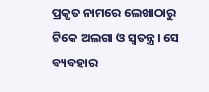ପ୍ରକୃତ ନାମରେ ଲେଖାଠାରୁ ଟିକେ ଅଲଗା ଓ ସ୍ବତନ୍ତ୍ର। ସେ ବ୍ୟବହାର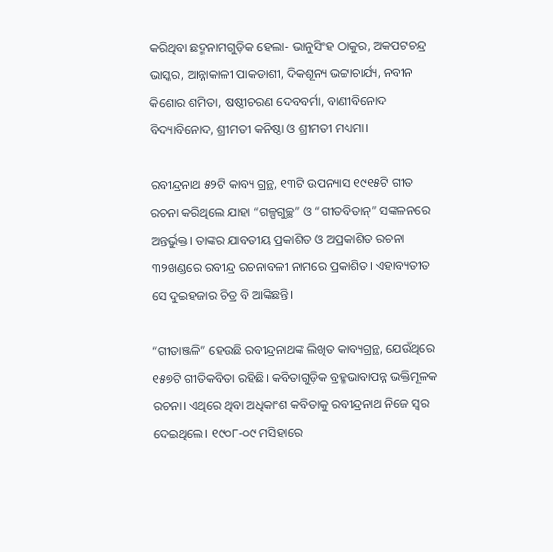କରିଥିବା ଛଦ୍ମନାମଗୁଡ଼ିକ ହେଲା- ଭାନୁସିଂହ ଠାକୁର, ଅକପଟଚନ୍ଦ୍ର ଭାସ୍କର, ଆନ୍ନାକାଳୀ ପାକଡାଶୀ, ଦିକଶୂନ୍ୟ ଭଟ୍ଟାଚାର୍ଯ୍ୟ, ନବୀନ କିଶୋର ଶମିତା, ଷଷ୍ଠୀଚରଣ ଦେବବର୍ମା, ବାଣୀବିନୋଦ ବିଦ୍ୟାବିନୋଦ, ଶ୍ରୀମତୀ କନିଷ୍ଠା ଓ ଶ୍ରୀମତୀ ମଧ୍ୟମା।

ରବୀନ୍ଦ୍ରନାଥ ୫୨ଟି କାବ୍ୟ ଗ୍ରନ୍ଥ, ୧୩ଟି ଉପନ୍ୟାସ ୧୯୧୫ଟି ଗୀତ ରଚନା କରିଥିଲେ ଯାହା “ଗଳ୍ପଗୁଚ୍ଛ” ଓ “ଗୀତବିତାନ୍” ସଙ୍କଳନରେ ଅନ୍ତର୍ଭୁକ୍ତ। ତାଙ୍କର ଯାବତୀୟ ପ୍ରକାଶିତ ଓ ଅପ୍ରକାଶିତ ରଚନା ୩୨ଖଣ୍ଡରେ ରବୀନ୍ଦ୍ର ରଚନାବଳୀ ନାମରେ ପ୍ରକାଶିତ। ଏହାବ୍ୟତୀତ ସେ ଦୁଇହଜାର ଚିତ୍ର ବି ଆଙ୍କିଛନ୍ତି।

“ଗୀତାଞ୍ଜଳି” ହେଉଛି ରବୀନ୍ଦ୍ରନାଥଙ୍କ ଲିଖିତ କାବ୍ୟଗ୍ରନ୍ଥ, ଯେଉଁଥିରେ ୧୫୭ଟି ଗୀତିକବିତା ରହିଛି। କବିତାଗୁଡ଼ିକ ବ୍ରହ୍ମଭାବାପନ୍ନ ଭକ୍ତିମୂଳକ ରଚନା। ଏ‌ଥିରେ ଥିବା ଅଧିକାଂଶ କବିତାକୁ ରବୀନ୍ଦ୍ରନାଥ ନିଜେ ସ୍ବର ଦେଇଥିଲେ। ୧୯୦୮-୦୯ ମସିହାରେ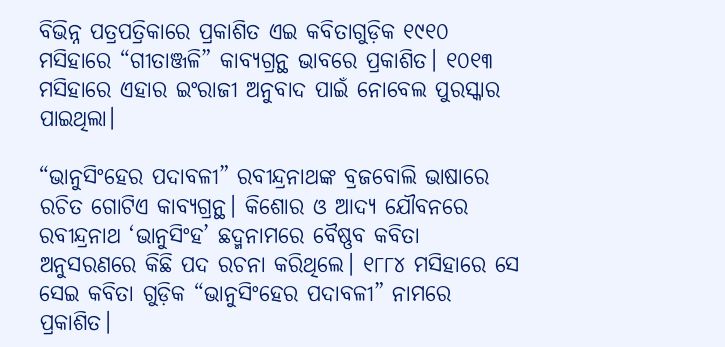ବିଭିନ୍ନ ପତ୍ରପତ୍ରିକାରେ ପ୍ରକାଶିତ ଏଇ କବିତାଗୁଡ଼ିକ ୧୯୧୦ ମସିହାରେ “ଗୀତାଞ୍ଜଳି” କାବ୍ୟଗ୍ରନ୍ଥ ଭାବରେ ପ୍ରକାଶିତ। ୧୦୧୩ ମସିହାରେ ଏହାର ଇଂରାଜୀ ଅନୁବାଦ ପାଇଁ ନୋବେଲ ପୁରସ୍କାର ପାଇଥିଲା।

“ଭାନୁସିଂହେର ପଦାବଳୀ” ରବୀନ୍ଦ୍ରନାଥଙ୍କ ବ୍ରଜବୋଲି ଭାଷାରେ ରଚିତ ଗୋଟିଏ କାବ୍ୟଗ୍ରନ୍ଥ। କିଶୋର ଓ ଆଦ୍ୟ ଯୌବନରେ ରବୀନ୍ଦ୍ରନାଥ ‘ଭାନୁସିଂହ’ ଛଦ୍ମନାମରେ ବୈଷ୍ଣବ କବିତା ଅନୁସରଣରେ କିଛି ପଦ ରଚନା କରିଥିଲେ। ୧୮୮୪ ମସିହାରେ ସେ ସେଇ କବିତା ଗୁଡ଼ିକ “ଭାନୁସିଂହେର ପଦାବଳୀ” ନାମରେ ପ୍ରକାଶିତ।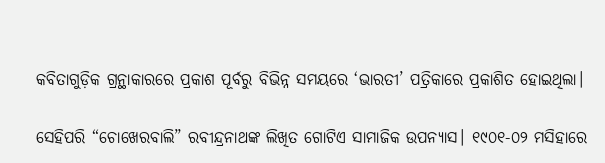କବିତାଗୁଡ଼ିକ ଗ୍ରନ୍ଥାକାରରେ ପ୍ରକାଶ ପୂର୍ବରୁ ବିଭିନ୍ନ ସମୟରେ ‘ଭାରତୀ’ ପତ୍ରିକାରେ ପ୍ରକାଶିତ ହୋଇଥିଲା।

ସେହିପରି “ଚୋଖେରବାଲି” ରବୀନ୍ଦ୍ରନାଥଙ୍କ ଲିଖିତ ଗୋଟିଏ ସାମାଜିକ ଉପନ୍ୟାସ।‌ ୧୯୦୧-୦୨ ମସିହାରେ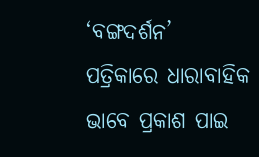‘ବଙ୍ଗଦର୍ଶନ’ ପତ୍ରିକାରେ ଧାରାବାହିକ ଭାବେ ପ୍ରକାଶ ପାଇ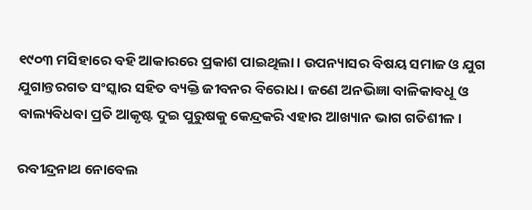୧୯୦୩ ମସିହାରେ ବହି ଆକାରରେ ପ୍ରକାଶ ପାଇଥିଲା। ଉପନ୍ୟାସର ବିଷୟ ସମାଜ ଓ ଯୁଗ ଯୁଗାନ୍ତରଗତ ସଂସ୍କାର ସହିତ ବ୍ୟକ୍ତି ଜୀବନର ବିରୋଧ।‌ ଜଣେ ଅନଭିଜ୍ଞା ବାଳିକାବଧୂ ଓ ବାଲ୍ୟବିଧବା ପ୍ରତି ଆକୃଷ୍ଟ ଦୁଇ ପୁରୁଷକୁ କେନ୍ଦ୍ରକରି ଏହାର ଆଖ୍ୟାନ ଭାଗ ଗତିଶୀଳ।

ରବୀନ୍ଦ୍ରନାଥ ନୋବେଲ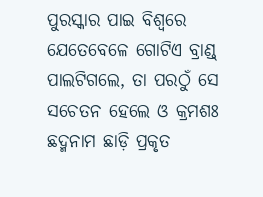ପୁରସ୍କାର ପାଇ ବିଶ୍ୱରେ ଯେତେବେଳେ ଗୋଟିଏ ବ୍ରାଣ୍ଡ୍ ପାଲଟିଗଲେ, ତା ପରଠୁଁ ସେ ସଚେତନ ହେଲେ ଓ କ୍ରମଶଃ ଛଦ୍ମନାମ ଛାଡ଼ି ପ୍ରକୃତ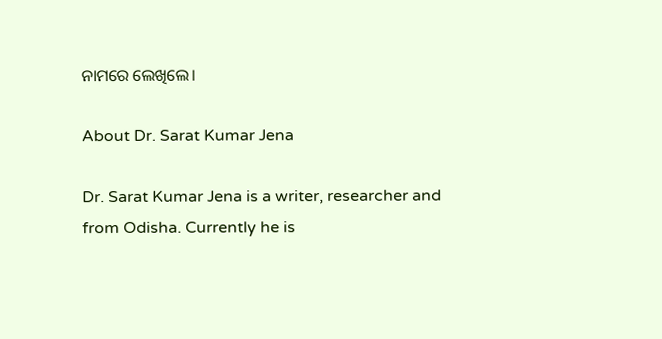ନାମରେ ଲେଖିଲେ।

About Dr. Sarat Kumar Jena

Dr. Sarat Kumar Jena is a writer, researcher and from Odisha. Currently he is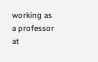working as a professor at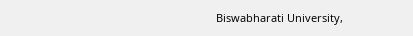Biswabharati University,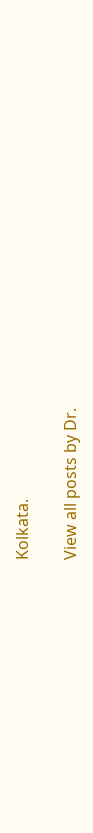Kolkata.

View all posts by Dr.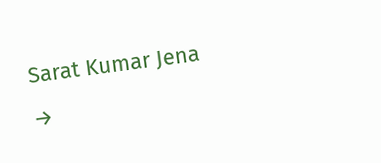Sarat Kumar Jena →